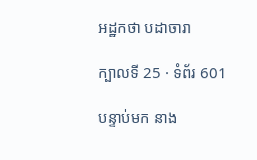អដ្ឋកថា បដាចារា

ក្បាលទី 25 · ទំព័រ 601

បន្ទាប់មក នាង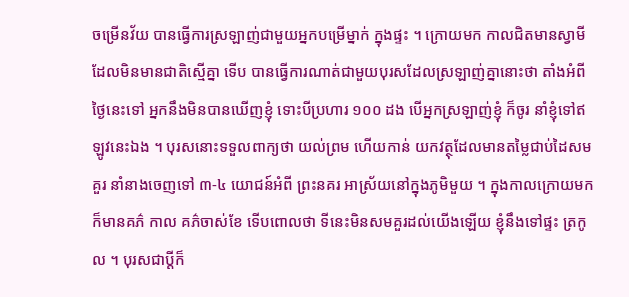ចម្រើនវ័យ បានធ្វើការស្រឡាញ់ជាមួយអ្នកបម្រើម្នាក់ ក្នុងផ្ទះ ។ ក្រោយមក កាលជិតមានស្វាមី ដែលមិនមានជាតិស្មើគ្នា ទើប បានធ្វើការណាត់ជាមួយបុរសដែលស្រឡាញ់គ្នានោះថា តាំងអំពីថ្ងៃនេះទៅ អ្នកនឹងមិនបានឃើញខ្ញុំ ទោះបីប្រហារ ១០០ ដង បើអ្នកស្រឡាញ់ខ្ញុំ ក៏ចូរ នាំខ្ញុំទៅឥឡូវនេះឯង ។ បុរសនោះទទួលពាក្យថា យល់ព្រម ហើយកាន់ យកវត្ថុដែលមានតម្លៃជាប់ដៃសមគួរ នាំនាងចេញទៅ ៣-៤ យោជន៍អំពី ព្រះនគរ អាស្រ័យនៅក្នុងភូមិមួយ ។ ក្នុងកាលក្រោយមក ក៏មានគភ៌ កាល គភ៌ចាស់ខែ ទើបពោលថា ទីនេះមិនសមគួរដល់យើងឡើយ ខ្ញុំនឹងទៅផ្ទះ ត្រកូល ។ បុរសជាប្តីក៏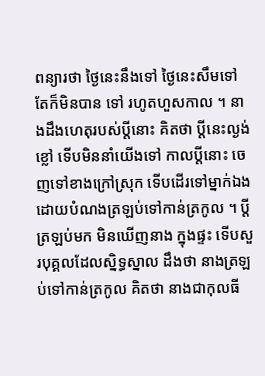ពន្យារថា ថ្ងៃនេះនឹងទៅ ថ្ងៃនេះសឹមទៅ តែក៏មិនបាន ទៅ រហូតហួសកាល ។ នាងដឹងហេតុរបស់ប្តីនោះ គិតថា ប្តីនេះល្ងង់ខ្លៅ ទើបមិននាំយើងទៅ កាលប្តីនោះ ចេញទៅខាងក្រៅស្រុក ទើបដើរទៅម្នាក់ឯង ដោយបំណងត្រឡប់ទៅកាន់ត្រកូល ។ ប្តីត្រឡប់មក មិនឃើញនាង ក្នុងផ្ទះ ទើបសួរបុគ្គលដែលស្និទ្ធស្នាល ដឹងថា នាងត្រឡប់ទៅកាន់ត្រកូល គិតថា នាងជាកុលធី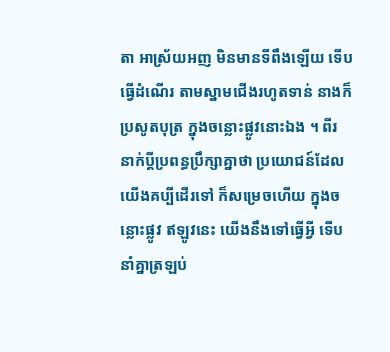តា អាស្រ័យអញ មិនមានទីពឹងឡើយ ទើបធ្វើដំណើរ តាមស្នាមជើងរហូតទាន់ នាងក៏ប្រសូតបុត្រ ក្នុងចន្លោះផ្លូវនោះឯង ។ ពីរ នាក់ប្តីប្រពន្ធប្រឹក្សាគ្នាថា ប្រយោជន៍ដែលយើងគប្បីដើរទៅ ក៏សម្រេចហើយ ក្នុងចន្លោះផ្លូវ ឥឡូវនេះ យើងនឹងទៅធ្វើអ្វី ទើបនាំគ្នាត្រឡប់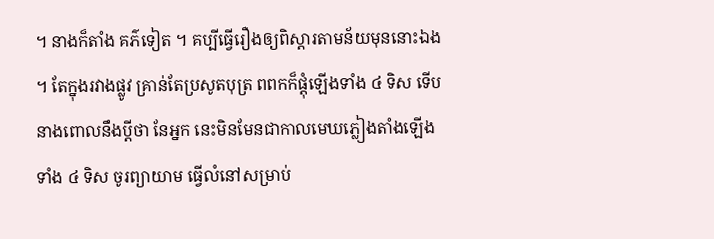។ នាងក៏តាំង គភ៌ទៀត ។ គប្បីធ្វើរឿងឲ្យពិស្តារតាមន័យមុននោះឯង ។ តែក្នុងរវាងផ្លូវ គ្រាន់តែប្រសូតបុត្រ ពពកក៏ផ្តុំឡើងទាំង ៤ ទិស ទើបនាងពោលនឹងប្តីថា នែអ្នក នេះមិនមែនជាកាលមេឃភ្លៀងតាំងឡើងទាំង ៤ ទិស ចូរព្យាយាម ធ្វើលំនៅសម្រាប់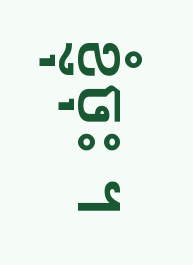ខ្ញុំចុះ ។